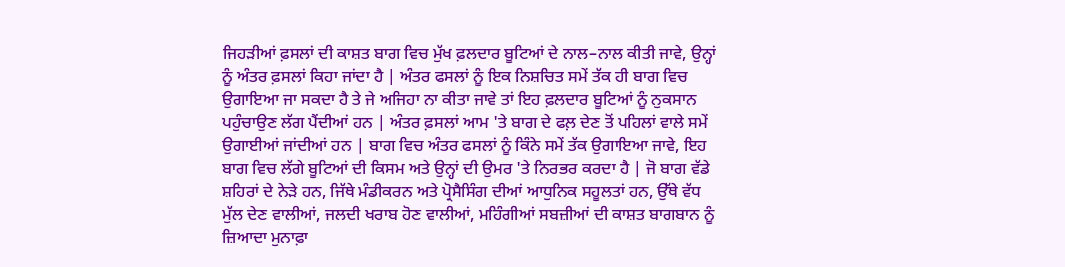ਜਿਹੜੀਆਂ ਫ਼ਸਲਾਂ ਦੀ ਕਾਸ਼ਤ ਬਾਗ ਵਿਚ ਮੁੱਖ ਫ਼ਲਦਾਰ ਬੂਟਿਆਂ ਦੇ ਨਾਲ–ਨਾਲ ਕੀਤੀ ਜਾਵੇ, ਉਨ੍ਹਾਂ ਨੂੰ ਅੰਤਰ ਫ਼ਸਲਾਂ ਕਿਹਾ ਜਾਂਦਾ ਹੈ | ਅੰਤਰ ਫਸਲਾਂ ਨੂੰ ਇਕ ਨਿਸ਼ਚਿਤ ਸਮੇਂ ਤੱਕ ਹੀ ਬਾਗ ਵਿਚ ਉਗਾਇਆ ਜਾ ਸਕਦਾ ਹੈ ਤੇ ਜੇ ਅਜਿਹਾ ਨਾ ਕੀਤਾ ਜਾਵੇ ਤਾਂ ਇਹ ਫ਼ਲਦਾਰ ਬੂਟਿਆਂ ਨੂੰ ਨੁਕਸਾਨ ਪਹੁੰਚਾਉਣ ਲੱਗ ਪੈਂਦੀਆਂ ਹਨ | ਅੰਤਰ ਫ਼ਸਲਾਂ ਆਮ 'ਤੇ ਬਾਗ ਦੇ ਫਲ਼ ਦੇਣ ਤੋਂ ਪਹਿਲਾਂ ਵਾਲੇ ਸਮੇਂ ਉਗਾਈਆਂ ਜਾਂਦੀਆਂ ਹਨ | ਬਾਗ ਵਿਚ ਅੰਤਰ ਫਸਲਾਂ ਨੂੰ ਕਿੰਨੇ ਸਮੇਂ ਤੱਕ ਉਗਾਇਆ ਜਾਵੇ, ਇਹ ਬਾਗ ਵਿਚ ਲੱਗੇ ਬੂਟਿਆਂ ਦੀ ਕਿਸਮ ਅਤੇ ਉਨ੍ਹਾਂ ਦੀ ਉਮਰ 'ਤੇ ਨਿਰਭਰ ਕਰਦਾ ਹੈ | ਜੋ ਬਾਗ ਵੱਡੇ ਸ਼ਹਿਰਾਂ ਦੇ ਨੇੜੇ ਹਨ, ਜਿੱਥੇ ਮੰਡੀਕਰਨ ਅਤੇ ਪ੍ਰੋਸੈਸਿੰਗ ਦੀਆਂ ਆਧੁਨਿਕ ਸਹੂਲਤਾਂ ਹਨ, ਉੱਥੇ ਵੱਧ ਮੁੱਲ ਦੇਣ ਵਾਲੀਆਂ, ਜਲਦੀ ਖਰਾਬ ਹੋਣ ਵਾਲੀਆਂ, ਮਹਿੰਗੀਆਂ ਸਬਜ਼ੀਆਂ ਦੀ ਕਾਸ਼ਤ ਬਾਗਬਾਨ ਨੂੰ ਜ਼ਿਆਦਾ ਮੁਨਾਫ਼ਾ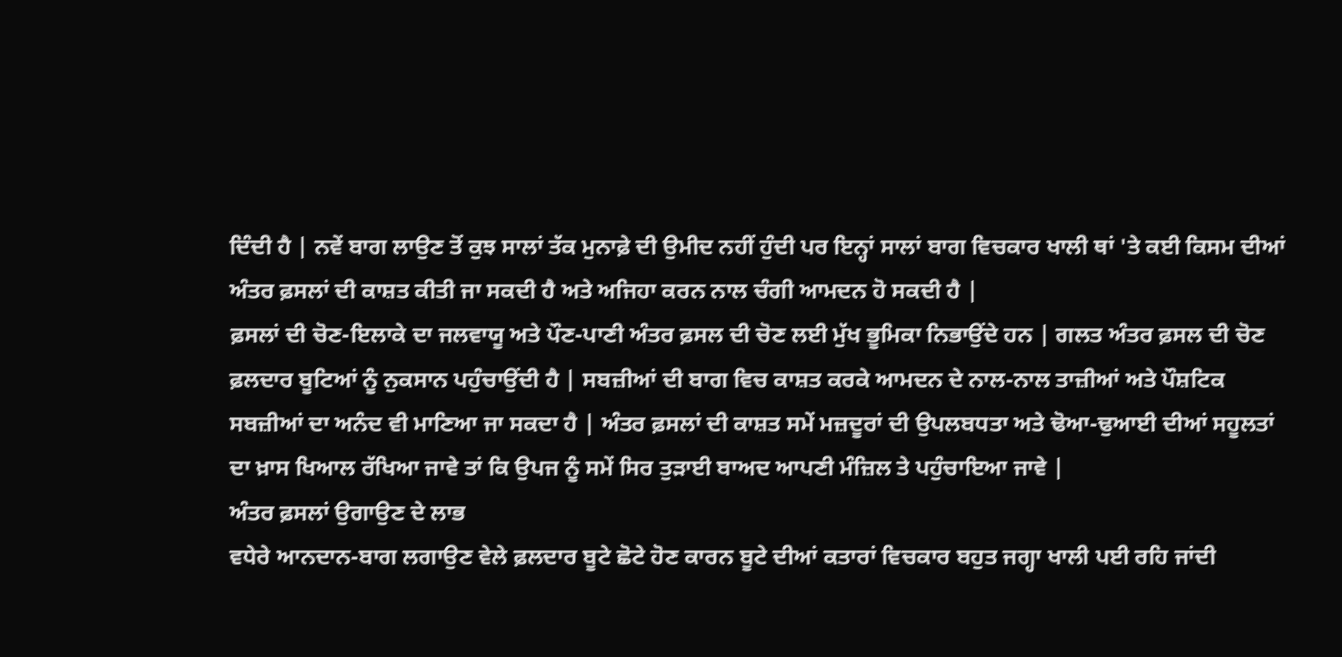ਦਿੰਦੀ ਹੈ | ਨਵੇਂ ਬਾਗ ਲਾਉਣ ਤੋਂ ਕੁਝ ਸਾਲਾਂ ਤੱਕ ਮੁਨਾਫ਼ੇ ਦੀ ਉਮੀਦ ਨਹੀਂ ਹੁੰਦੀ ਪਰ ਇਨ੍ਹਾਂ ਸਾਲਾਂ ਬਾਗ ਵਿਚਕਾਰ ਖਾਲੀ ਥਾਂ 'ਤੇ ਕਈ ਕਿਸਮ ਦੀਆਂ ਅੰਤਰ ਫ਼ਸਲਾਂ ਦੀ ਕਾਸ਼ਤ ਕੀਤੀ ਜਾ ਸਕਦੀ ਹੈ ਅਤੇ ਅਜਿਹਾ ਕਰਨ ਨਾਲ ਚੰਗੀ ਆਮਦਨ ਹੋ ਸਕਦੀ ਹੈ |
ਫ਼ਸਲਾਂ ਦੀ ਚੋਣ-ਇਲਾਕੇ ਦਾ ਜਲਵਾਯੂ ਅਤੇ ਪੌਣ-ਪਾਣੀ ਅੰਤਰ ਫ਼ਸਲ ਦੀ ਚੋਣ ਲਈ ਮੁੱਖ ਭੂਮਿਕਾ ਨਿਭਾਉਂਦੇ ਹਨ | ਗਲਤ ਅੰਤਰ ਫ਼ਸਲ ਦੀ ਚੋਣ ਫ਼ਲਦਾਰ ਬੂਟਿਆਂ ਨੂੰ ਨੁਕਸਾਨ ਪਹੁੰਚਾਉਂਦੀ ਹੈ | ਸਬਜ਼ੀਆਂ ਦੀ ਬਾਗ ਵਿਚ ਕਾਸ਼ਤ ਕਰਕੇ ਆਮਦਨ ਦੇ ਨਾਲ-ਨਾਲ ਤਾਜ਼ੀਆਂ ਅਤੇ ਪੌਸ਼ਟਿਕ ਸਬਜ਼ੀਆਂ ਦਾ ਅਨੰਦ ਵੀ ਮਾਣਿਆ ਜਾ ਸਕਦਾ ਹੈ | ਅੰਤਰ ਫ਼ਸਲਾਂ ਦੀ ਕਾਸ਼ਤ ਸਮੇਂ ਮਜ਼ਦੂਰਾਂ ਦੀ ਉਪਲਬਧਤਾ ਅਤੇ ਢੋਆ-ਢੁਆਈ ਦੀਆਂ ਸਹੂਲਤਾਂ ਦਾ ਖ਼ਾਸ ਖਿਆਲ ਰੱਖਿਆ ਜਾਵੇ ਤਾਂ ਕਿ ਉਪਜ ਨੂੰ ਸਮੇਂ ਸਿਰ ਤੁੜਾਈ ਬਾਅਦ ਆਪਣੀ ਮੰਜ਼ਿਲ ਤੇ ਪਹੁੰਚਾਇਆ ਜਾਵੇ |
ਅੰਤਰ ਫ਼ਸਲਾਂ ਉਗਾਉਣ ਦੇ ਲਾਭ
ਵਧੇਰੇ ਆਨਦਾਨ-ਬਾਗ ਲਗਾਉਣ ਵੇਲੇ ਫ਼ਲਦਾਰ ਬੂਟੇ ਛੋਟੇ ਹੋਣ ਕਾਰਨ ਬੂਟੇ ਦੀਆਂ ਕਤਾਰਾਂ ਵਿਚਕਾਰ ਬਹੁਤ ਜਗ੍ਹਾ ਖਾਲੀ ਪਈ ਰਹਿ ਜਾਂਦੀ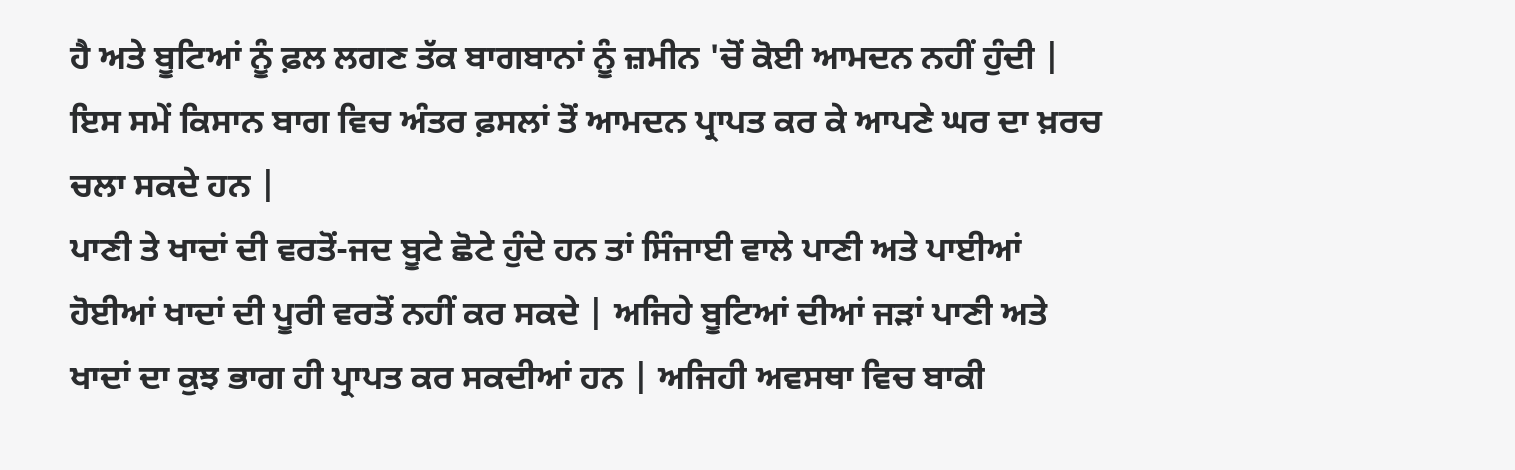ਹੈ ਅਤੇ ਬੂਟਿਆਂ ਨੂੰ ਫ਼ਲ ਲਗਣ ਤੱਕ ਬਾਗਬਾਨਾਂ ਨੂੰ ਜ਼ਮੀਨ 'ਚੋਂ ਕੋਈ ਆਮਦਨ ਨਹੀਂ ਹੁੰਦੀ | ਇਸ ਸਮੇਂ ਕਿਸਾਨ ਬਾਗ ਵਿਚ ਅੰਤਰ ਫ਼ਸਲਾਂ ਤੋਂ ਆਮਦਨ ਪ੍ਰਾਪਤ ਕਰ ਕੇ ਆਪਣੇ ਘਰ ਦਾ ਖ਼ਰਚ ਚਲਾ ਸਕਦੇ ਹਨ |
ਪਾਣੀ ਤੇ ਖਾਦਾਂ ਦੀ ਵਰਤੋਂ-ਜਦ ਬੂਟੇ ਛੋਟੇ ਹੁੰਦੇ ਹਨ ਤਾਂ ਸਿੰਜਾਈ ਵਾਲੇ ਪਾਣੀ ਅਤੇ ਪਾਈਆਂ ਹੋਈਆਂ ਖਾਦਾਂ ਦੀ ਪੂਰੀ ਵਰਤੋਂ ਨਹੀਂ ਕਰ ਸਕਦੇ | ਅਜਿਹੇ ਬੂਟਿਆਂ ਦੀਆਂ ਜੜਾਂ ਪਾਣੀ ਅਤੇ ਖਾਦਾਂ ਦਾ ਕੁਝ ਭਾਗ ਹੀ ਪ੍ਰਾਪਤ ਕਰ ਸਕਦੀਆਂ ਹਨ | ਅਜਿਹੀ ਅਵਸਥਾ ਵਿਚ ਬਾਕੀ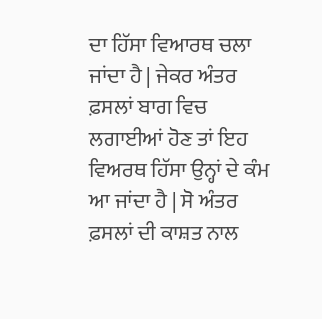ਦਾ ਹਿੱਸਾ ਵਿਆਰਥ ਚਲਾ ਜਾਂਦਾ ਹੈ | ਜੇਕਰ ਅੰਤਰ ਫ਼ਸਲਾਂ ਬਾਗ ਵਿਚ ਲਗਾਈਆਂ ਹੋਣ ਤਾਂ ਇਹ ਵਿਅਰਥ ਹਿੱਸਾ ਉਨ੍ਹਾਂ ਦੇ ਕੰਮ ਆ ਜਾਂਦਾ ਹੈ | ਸੋ ਅੰਤਰ ਫ਼ਸਲਾਂ ਦੀ ਕਾਸ਼ਤ ਨਾਲ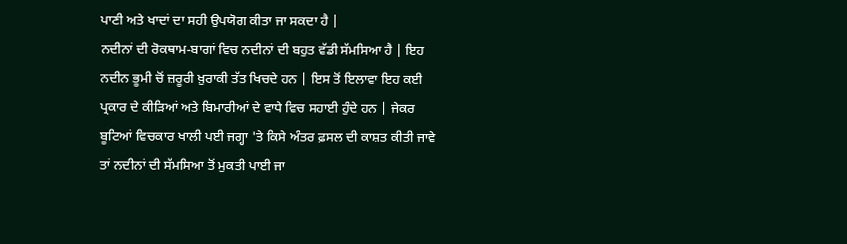ਪਾਣੀ ਅਤੇ ਖਾਦਾਂ ਦਾ ਸਹੀ ਉਪਯੋਗ ਕੀਤਾ ਜਾ ਸਕਦਾ ਹੈ |
ਨਦੀਨਾਂ ਦੀ ਰੋਕਥਾਮ-ਬਾਗਾਂ ਵਿਚ ਨਦੀਨਾਂ ਦੀ ਬਹੁਤ ਵੱਡੀ ਸੱਮਸਿਆ ਹੈ | ਇਹ ਨਦੀਨ ਭੂਮੀ ਚੋਂ ਜ਼ਰੂਰੀ ਖ਼ੁਰਾਕੀ ਤੱਤ ਖਿਚਦੇ ਹਨ | ਇਸ ਤੋਂ ਇਲਾਵਾ ਇਹ ਕਈ ਪ੍ਰਕਾਰ ਦੇ ਕੀੜਿਆਂ ਅਤੇ ਬਿਮਾਰੀਆਂ ਦੇ ਵਾਧੇ ਵਿਚ ਸਹਾਈ ਹੁੰਦੇ ਹਨ | ਜੇਕਰ ਬੂਟਿਆਂ ਵਿਚਕਾਰ ਖਾਲੀ ਪਈ ਜਗ੍ਹਾ 'ਤੇ ਕਿਸੇ ਅੰਤਰ ਫ਼ਸਲ ਦੀ ਕਾਸ਼ਤ ਕੀਤੀ ਜਾਵੇ ਤਾਂ ਨਦੀਨਾਂ ਦੀ ਸੱਮਸਿਆ ਤੋਂ ਮੁਕਤੀ ਪਾਈ ਜਾ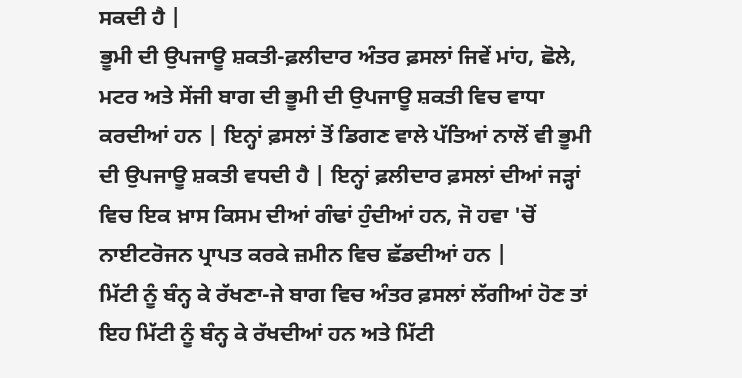ਸਕਦੀ ਹੈ |
ਭੂਮੀ ਦੀ ਉਪਜਾਊ ਸ਼ਕਤੀ-ਫ਼ਲੀਦਾਰ ਅੰਤਰ ਫ਼ਸਲਾਂ ਜਿਵੇਂ ਮਾਂਹ, ਛੋਲੇ, ਮਟਰ ਅਤੇ ਸੇਂਜੀ ਬਾਗ ਦੀ ਭੂਮੀ ਦੀ ਉਪਜਾਊ ਸ਼ਕਤੀ ਵਿਚ ਵਾਧਾ ਕਰਦੀਆਂ ਹਨ | ਇਨ੍ਹਾਂ ਫ਼ਸਲਾਂ ਤੋਂ ਡਿਗਣ ਵਾਲੇ ਪੱਤਿਆਂ ਨਾਲੋਂ ਵੀ ਭੂਮੀ ਦੀ ਉਪਜਾਊ ਸ਼ਕਤੀ ਵਧਦੀ ਹੈ | ਇਨ੍ਹਾਂ ਫ਼ਲੀਦਾਰ ਫ਼ਸਲਾਂ ਦੀਆਂ ਜੜ੍ਹਾਂ ਵਿਚ ਇਕ ਖ਼ਾਸ ਕਿਸਮ ਦੀਆਂ ਗੰਢਾਂ ਹੁੰਦੀਆਂ ਹਨ, ਜੋ ਹਵਾ 'ਚੋਂ ਨਾਈਟਰੋਜਨ ਪ੍ਰਾਪਤ ਕਰਕੇ ਜ਼ਮੀਨ ਵਿਚ ਛੱਡਦੀਆਂ ਹਨ |
ਮਿੱਟੀ ਨੂੰ ਬੰਨ੍ਹ ਕੇ ਰੱਖਣਾ-ਜੇ ਬਾਗ ਵਿਚ ਅੰਤਰ ਫ਼ਸਲਾਂ ਲੱਗੀਆਂ ਹੋਣ ਤਾਂ ਇਹ ਮਿੱਟੀ ਨੂੰ ਬੰਨ੍ਹ ਕੇ ਰੱਖਦੀਆਂ ਹਨ ਅਤੇ ਮਿੱਟੀ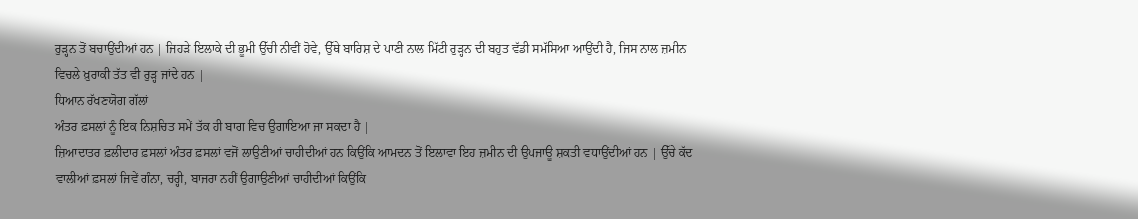ਰੁੜ੍ਹਨ ਤੋਂ ਬਚਾਉਂਦੀਆਂ ਹਨ | ਜਿਹੜੇ ਇਲਾਕੇ ਦੀ ਭੂਮੀ ਉੱਚੀ ਨੀਵੀਂ ਹੋਵੇ, ਉੱਥੇ ਬਾਰਿਸ਼ ਦੇ ਪਾਣੀ ਨਾਲ ਮਿੱਟੀ ਰੁੜ੍ਹਨ ਦੀ ਬਹੁਤ ਵੱਡੀ ਸਮੱਸਿਆ ਆਉਂਦੀ ਹੈ, ਜਿਸ ਨਾਲ ਜ਼ਮੀਨ ਵਿਚਲੇ ਖ਼ੁਰਾਕੀ ਤੱਤ ਵੀ ਰੁੜ੍ਹ ਜਾਂਦੇ ਹਨ |
ਧਿਆਨ ਰੱਖਣਯੋਗ ਗੱਲਾਂ
ਅੰਤਰ ਫ਼ਸਲਾਂ ਨੂੰ ਇਕ ਨਿਸ਼ਚਿਤ ਸਮੇਂ ਤੱਕ ਹੀ ਬਾਗ ਵਿਚ ਉਗਾਇਆ ਜਾ ਸਕਦਾ ਹੈ |
ਜ਼ਿਆਦਾਤਰ ਫ਼ਲੀਦਾਰ ਫ਼ਸਲਾਂ ਅੰਤਰ ਫ਼ਸਲਾਂ ਵਜੋਂ ਲਾਉਣੀਆਂ ਚਾਹੀਦੀਆਂ ਹਨ ਕਿਉਂਕਿ ਆਮਦਨ ਤੋਂ ਇਲਾਵਾ ਇਹ ਜ਼ਮੀਨ ਦੀ ਉਪਜਾਊ ਸ਼ਕਤੀ ਵਧਾਉਂਦੀਆਂ ਹਨ | ਉੱਚੇ ਕੱਦ ਵਾਲੀਆਂ ਫ਼ਸਲਾਂ ਜਿਵੇਂ ਗੰਨਾ, ਚਰ੍ਹੀ, ਬਾਜਰਾ ਨਹੀਂ ਉਗਾਉਣੀਆਂ ਚਾਹੀਦੀਆਂ ਕਿਉਂਕਿ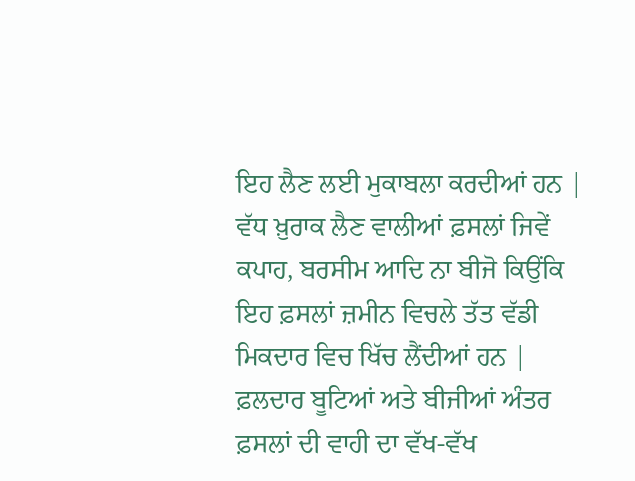ਇਹ ਲੈਣ ਲਈ ਮੁਕਾਬਲਾ ਕਰਦੀਆਂ ਹਨ | ਵੱਧ ਖ਼ੁਰਾਕ ਲੈਣ ਵਾਲੀਆਂ ਫ਼ਸਲਾਂ ਜਿਵੇਂ ਕਪਾਹ, ਬਰਸੀਮ ਆਦਿ ਨਾ ਬੀਜੋ ਕਿਉਂਕਿ ਇਹ ਫ਼ਸਲਾਂ ਜ਼ਮੀਨ ਵਿਚਲੇ ਤੱਤ ਵੱਡੀ ਮਿਕਦਾਰ ਵਿਚ ਖਿੱਚ ਲੈਂਦੀਆਂ ਹਨ |
ਫ਼ਲਦਾਰ ਬੂਟਿਆਂ ਅਤੇ ਬੀਜੀਆਂ ਅੰਤਰ ਫ਼ਸਲਾਂ ਦੀ ਵਾਹੀ ਦਾ ਵੱਖ-ਵੱਖ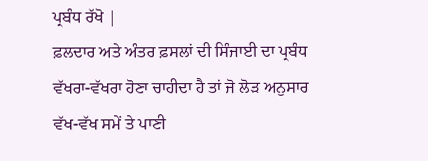ਪ੍ਰਬੰਧ ਰੱਖੋ |
ਫ਼ਲਦਾਰ ਅਤੇ ਅੰਤਰ ਫ਼ਸਲਾਂ ਦੀ ਸਿੰਜਾਈ ਦਾ ਪ੍ਰਬੰਧ ਵੱਖਰਾ-ਵੱਖਰਾ ਹੋਣਾ ਚਾਹੀਦਾ ਹੈ ਤਾਂ ਜੋ ਲੋੜ ਅਨੁਸਾਰ ਵੱਖ-ਵੱਖ ਸਮੇਂ ਤੇ ਪਾਣੀ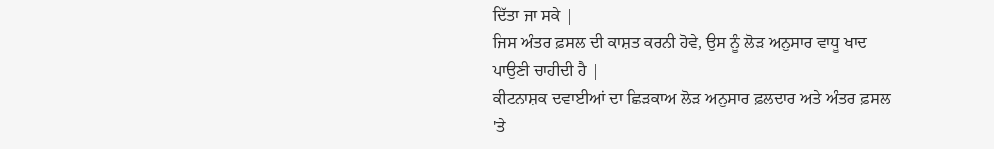ਦਿੱਤਾ ਜਾ ਸਕੇ |
ਜਿਸ ਅੰਤਰ ਫ਼ਸਲ ਦੀ ਕਾਸ਼ਤ ਕਰਨੀ ਹੋਵੇ, ਉਸ ਨੂੰ ਲੋੜ ਅਨੁਸਾਰ ਵਾਧੂ ਖਾਦ ਪਾਉਣੀ ਚਾਹੀਦੀ ਹੈ |
ਕੀਟਨਾਸ਼ਕ ਦਵਾਈਆਂ ਦਾ ਛਿੜਕਾਅ ਲੋੜ ਅਨੁਸਾਰ ਫ਼ਲਦਾਰ ਅਤੇ ਅੰਤਰ ਫ਼ਸਲ 'ਤੇ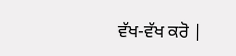ਵੱਖ-ਵੱਖ ਕਰੋ |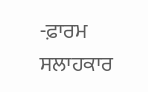-ਫ਼ਾਰਮ ਸਲਾਹਕਾਰ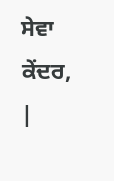ਸੇਵਾ ਕੇਂਦਰ, |